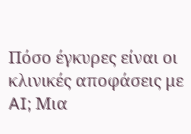Πόσο έγκυρες είναι οι κλινικές αποφάσεις με AI; Μια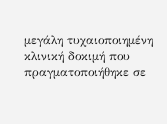μεγάλη τυχαιοποιημένη κλινική δοκιμή που πραγματοποιήθηκε σε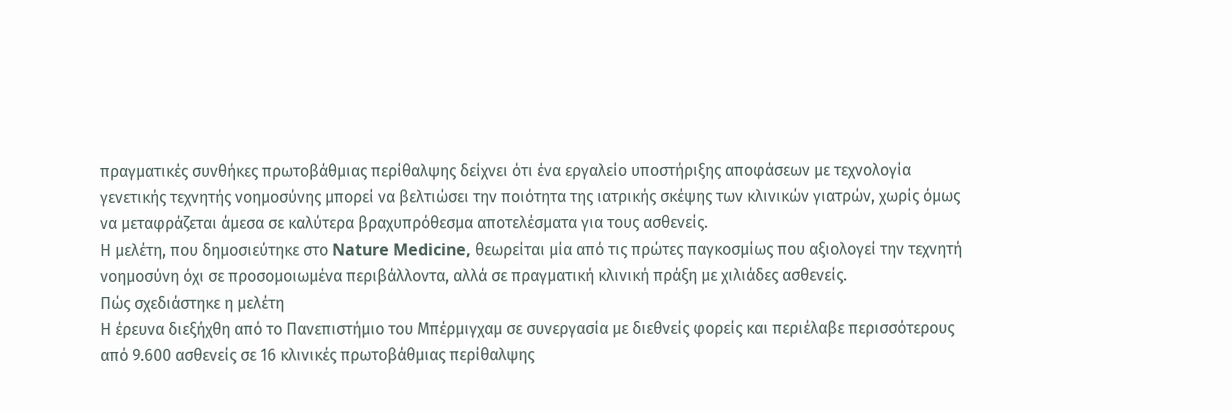πραγματικές συνθήκες πρωτοβάθμιας περίθαλψης δείχνει ότι ένα εργαλείο υποστήριξης αποφάσεων με τεχνολογία γενετικής τεχνητής νοημοσύνης μπορεί να βελτιώσει την ποιότητα της ιατρικής σκέψης των κλινικών γιατρών, χωρίς όμως να μεταφράζεται άμεσα σε καλύτερα βραχυπρόθεσμα αποτελέσματα για τους ασθενείς.
Η μελέτη, που δημοσιεύτηκε στο Nature Medicine, θεωρείται μία από τις πρώτες παγκοσμίως που αξιολογεί την τεχνητή νοημοσύνη όχι σε προσομοιωμένα περιβάλλοντα, αλλά σε πραγματική κλινική πράξη με χιλιάδες ασθενείς.
Πώς σχεδιάστηκε η μελέτη
Η έρευνα διεξήχθη από το Πανεπιστήμιο του Μπέρμιγχαμ σε συνεργασία με διεθνείς φορείς και περιέλαβε περισσότερους από 9.600 ασθενείς σε 16 κλινικές πρωτοβάθμιας περίθαλψης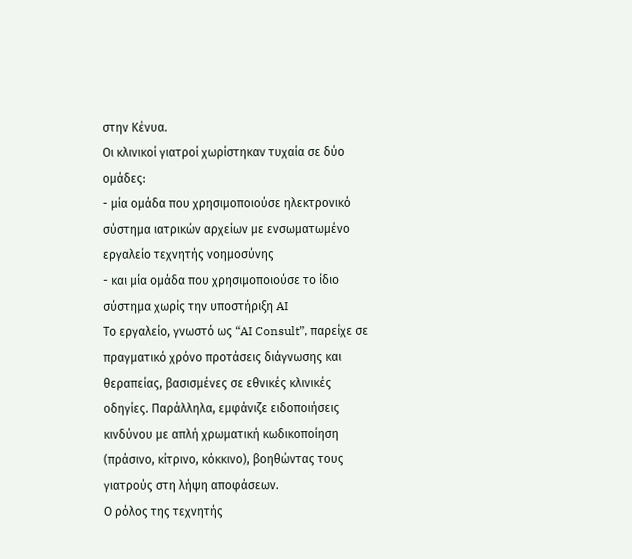στην Κένυα.
Οι κλινικοί γιατροί χωρίστηκαν τυχαία σε δύο ομάδες:
- μία ομάδα που χρησιμοποιούσε ηλεκτρονικό σύστημα ιατρικών αρχείων με ενσωματωμένο εργαλείο τεχνητής νοημοσύνης
- και μία ομάδα που χρησιμοποιούσε το ίδιο σύστημα χωρίς την υποστήριξη AI
Το εργαλείο, γνωστό ως “AI Consult”, παρείχε σε πραγματικό χρόνο προτάσεις διάγνωσης και θεραπείας, βασισμένες σε εθνικές κλινικές οδηγίες. Παράλληλα, εμφάνιζε ειδοποιήσεις κινδύνου με απλή χρωματική κωδικοποίηση (πράσινο, κίτρινο, κόκκινο), βοηθώντας τους γιατρούς στη λήψη αποφάσεων.
Ο ρόλος της τεχνητής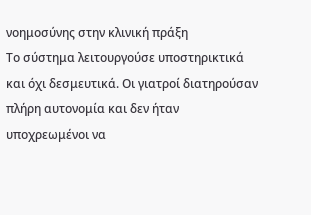νοημοσύνης στην κλινική πράξη
Το σύστημα λειτουργούσε υποστηρικτικά και όχι δεσμευτικά. Οι γιατροί διατηρούσαν πλήρη αυτονομία και δεν ήταν υποχρεωμένοι να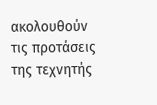ακολουθούν τις προτάσεις της τεχνητής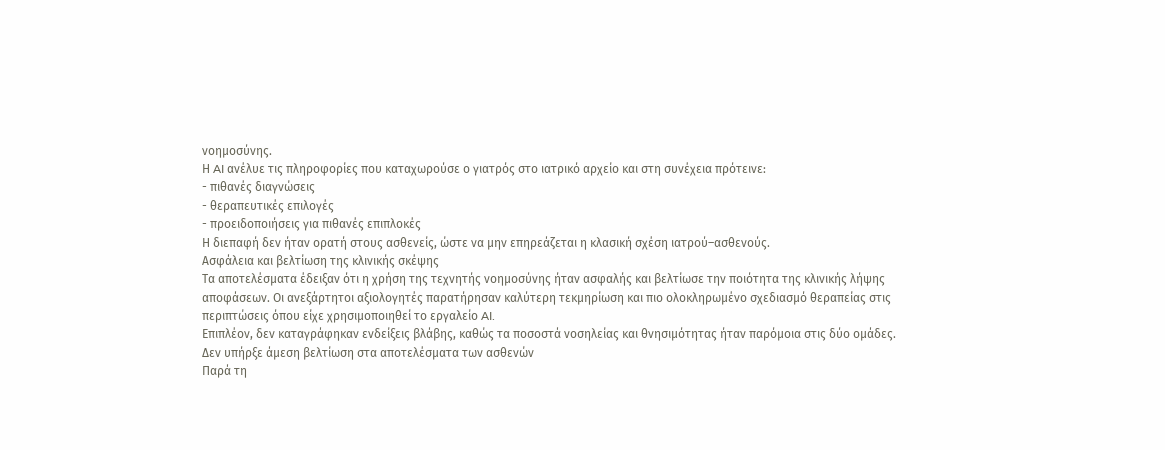νοημοσύνης.
Η AI ανέλυε τις πληροφορίες που καταχωρούσε ο γιατρός στο ιατρικό αρχείο και στη συνέχεια πρότεινε:
- πιθανές διαγνώσεις
- θεραπευτικές επιλογές
- προειδοποιήσεις για πιθανές επιπλοκές
Η διεπαφή δεν ήταν ορατή στους ασθενείς, ώστε να μην επηρεάζεται η κλασική σχέση ιατρού–ασθενούς.
Ασφάλεια και βελτίωση της κλινικής σκέψης
Τα αποτελέσματα έδειξαν ότι η χρήση της τεχνητής νοημοσύνης ήταν ασφαλής και βελτίωσε την ποιότητα της κλινικής λήψης αποφάσεων. Οι ανεξάρτητοι αξιολογητές παρατήρησαν καλύτερη τεκμηρίωση και πιο ολοκληρωμένο σχεδιασμό θεραπείας στις περιπτώσεις όπου είχε χρησιμοποιηθεί το εργαλείο AI.
Επιπλέον, δεν καταγράφηκαν ενδείξεις βλάβης, καθώς τα ποσοστά νοσηλείας και θνησιμότητας ήταν παρόμοια στις δύο ομάδες.
Δεν υπήρξε άμεση βελτίωση στα αποτελέσματα των ασθενών
Παρά τη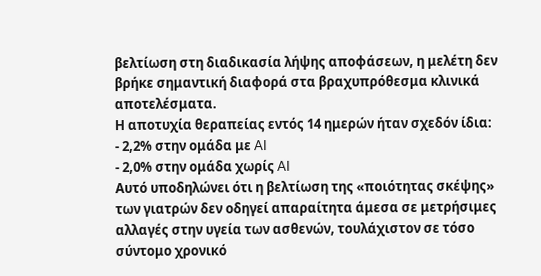βελτίωση στη διαδικασία λήψης αποφάσεων, η μελέτη δεν βρήκε σημαντική διαφορά στα βραχυπρόθεσμα κλινικά αποτελέσματα.
Η αποτυχία θεραπείας εντός 14 ημερών ήταν σχεδόν ίδια:
- 2,2% στην ομάδα με AI
- 2,0% στην ομάδα χωρίς AI
Αυτό υποδηλώνει ότι η βελτίωση της «ποιότητας σκέψης» των γιατρών δεν οδηγεί απαραίτητα άμεσα σε μετρήσιμες αλλαγές στην υγεία των ασθενών, τουλάχιστον σε τόσο σύντομο χρονικό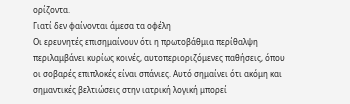ορίζοντα.
Γιατί δεν φαίνονται άμεσα τα οφέλη
Οι ερευνητές επισημαίνουν ότι η πρωτοβάθμια περίθαλψη περιλαμβάνει κυρίως κοινές, αυτοπεριοριζόμενες παθήσεις, όπου οι σοβαρές επιπλοκές είναι σπάνιες. Αυτό σημαίνει ότι ακόμη και σημαντικές βελτιώσεις στην ιατρική λογική μπορεί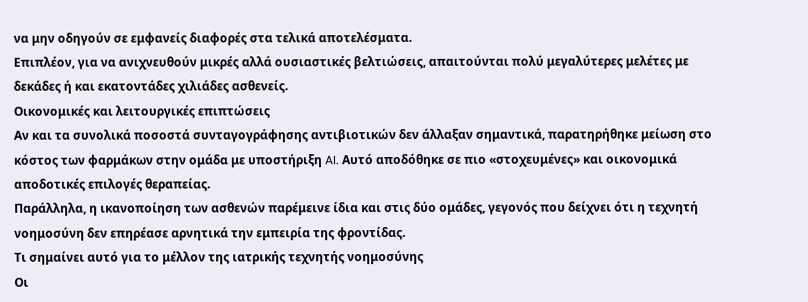να μην οδηγούν σε εμφανείς διαφορές στα τελικά αποτελέσματα.
Επιπλέον, για να ανιχνευθούν μικρές αλλά ουσιαστικές βελτιώσεις, απαιτούνται πολύ μεγαλύτερες μελέτες με δεκάδες ή και εκατοντάδες χιλιάδες ασθενείς.
Οικονομικές και λειτουργικές επιπτώσεις
Αν και τα συνολικά ποσοστά συνταγογράφησης αντιβιοτικών δεν άλλαξαν σημαντικά, παρατηρήθηκε μείωση στο κόστος των φαρμάκων στην ομάδα με υποστήριξη AI. Αυτό αποδόθηκε σε πιο «στοχευμένες» και οικονομικά αποδοτικές επιλογές θεραπείας.
Παράλληλα, η ικανοποίηση των ασθενών παρέμεινε ίδια και στις δύο ομάδες, γεγονός που δείχνει ότι η τεχνητή νοημοσύνη δεν επηρέασε αρνητικά την εμπειρία της φροντίδας.
Τι σημαίνει αυτό για το μέλλον της ιατρικής τεχνητής νοημοσύνης
Οι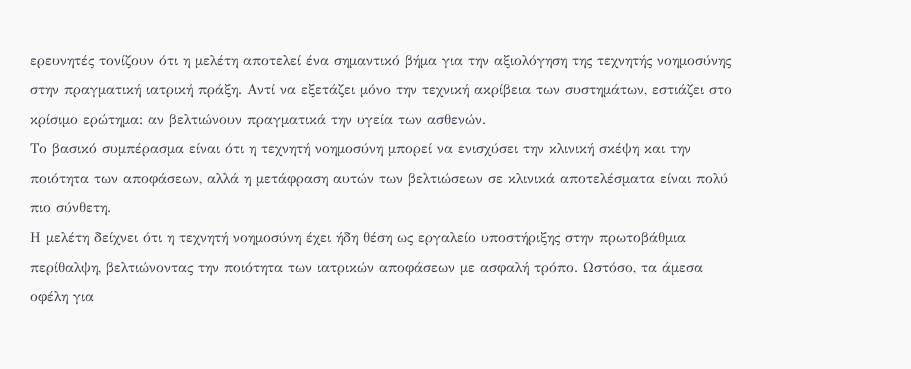ερευνητές τονίζουν ότι η μελέτη αποτελεί ένα σημαντικό βήμα για την αξιολόγηση της τεχνητής νοημοσύνης στην πραγματική ιατρική πράξη. Αντί να εξετάζει μόνο την τεχνική ακρίβεια των συστημάτων, εστιάζει στο κρίσιμο ερώτημα: αν βελτιώνουν πραγματικά την υγεία των ασθενών.
Το βασικό συμπέρασμα είναι ότι η τεχνητή νοημοσύνη μπορεί να ενισχύσει την κλινική σκέψη και την ποιότητα των αποφάσεων, αλλά η μετάφραση αυτών των βελτιώσεων σε κλινικά αποτελέσματα είναι πολύ πιο σύνθετη.
Η μελέτη δείχνει ότι η τεχνητή νοημοσύνη έχει ήδη θέση ως εργαλείο υποστήριξης στην πρωτοβάθμια περίθαλψη, βελτιώνοντας την ποιότητα των ιατρικών αποφάσεων με ασφαλή τρόπο. Ωστόσο, τα άμεσα οφέλη για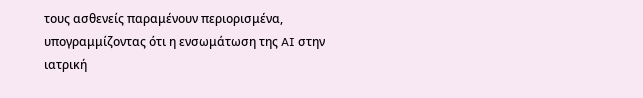τους ασθενείς παραμένουν περιορισμένα, υπογραμμίζοντας ότι η ενσωμάτωση της AI στην ιατρική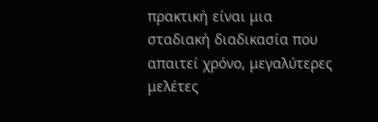πρακτική είναι μια σταδιακή διαδικασία που απαιτεί χρόνο, μεγαλύτερες μελέτες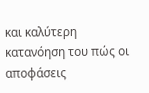και καλύτερη κατανόηση του πώς οι αποφάσεις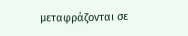μεταφράζονται σε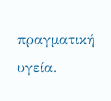πραγματική υγεία.